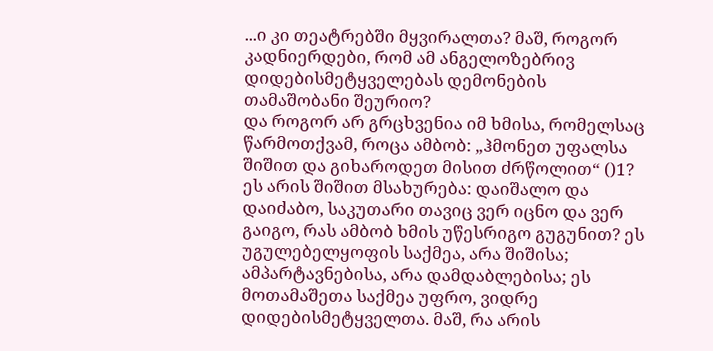...ი კი თეატრებში მყვირალთა? მაშ, როგორ კადნიერდები, რომ ამ ანგელოზებრივ დიდებისმეტყველებას დემონების თამაშობანი შეურიო?
და როგორ არ გრცხვენია იმ ხმისა, რომელსაც წარმოთქვამ, როცა ამბობ: „ჰმონეთ უფალსა შიშით და გიხაროდეთ მისით ძრწოლით“ ()1? ეს არის შიშით მსახურება: დაიშალო და დაიძაბო, საკუთარი თავიც ვერ იცნო და ვერ გაიგო, რას ამბობ ხმის უწესრიგო გუგუნით? ეს უგულებელყოფის საქმეა, არა შიშისა; ამპარტავნებისა, არა დამდაბლებისა; ეს მოთამაშეთა საქმეა უფრო, ვიდრე დიდებისმეტყველთა. მაშ, რა არის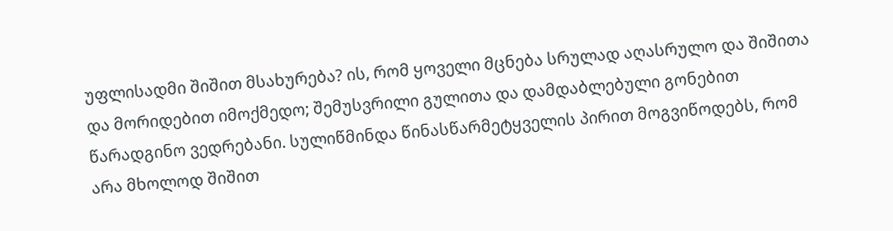უფლისადმი შიშით მსახურება? ის, რომ ყოველი მცნება სრულად აღასრულო და შიშითა და მორიდებით იმოქმედო; შემუსვრილი გულითა და დამდაბლებული გონებით წარადგინო ვედრებანი. სულიწმინდა წინასწარმეტყველის პირით მოგვიწოდებს, რომ არა მხოლოდ შიშით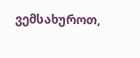ვემსახუროთ,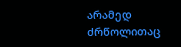არამედ ძრწოლითაც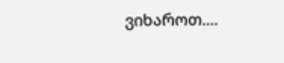ვიხაროთ....